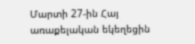Մարտի 27-ին Հայ առաքելական եկեղեցին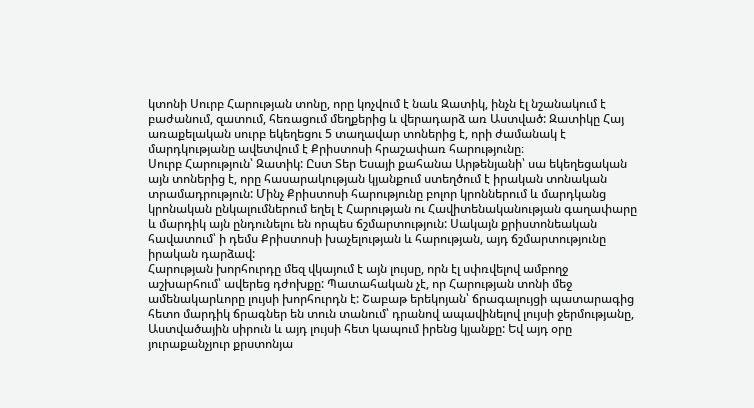կտոնի Սուրբ Հարության տոնը, որը կոչվում է նաև Զատիկ, ինչն էլ նշանակում է բաժանում, զատում, հեռացում մեղքերից և վերադարձ առ Աստված: Զատիկը Հայ առաքելական սուրբ եկեղեցու 5 տաղավար տոներից է, որի ժամանակ է մարդկությանը ավետվում է Քրիստոսի հրաշափառ հարությունը։
Սուրբ Հարություն՝ Զատիկ: Ըստ Տեր Եսայի քահանա Արթենյանի՝ սա եկեղեցական այն տոներից է, որը հասարակության կյանքում ստեղծում է իրական տոնական տրամադրություն: Մինչ Քրիստոսի հարությունը բոլոր կրոններում և մարդկանց կրոնական ընկալումներում եղել է Հարության ու Հավիտենականության գաղափարը և մարդիկ այն ընդունելու են որպես ճշմարտություն: Սակայն քրիստոնեական հավատում՝ ի դեմս Քրիստոսի խաչելության և հարության, այդ ճշմարտությունը իրական դարձավ:
Հարության խորհուրդը մեզ վկայում է այն լույսը, որն էլ սփռվելով ամբողջ աշխարհում՝ ավերեց դժոխքը: Պատահական չէ, որ Հարության տոնի մեջ ամենակարևորը լույսի խորհուրդն է: Շաբաթ երեկոյան՝ ճրագալույցի պատարագից հետո մարդիկ ճրագներ են տուն տանում՝ դրանով ապավինելով լույսի ջերմությանը, Աստվածային սիրուն և այդ լույսի հետ կապում իրենց կյանքը: Եվ այդ օրը յուրաքանչյուր քրստոնյա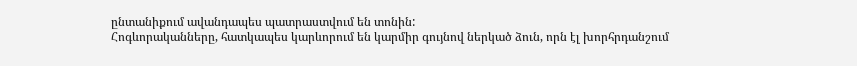ընտանիքում ավանդապես պատրաստվում են տոնին:
Հոգևորականները, հատկապես կարևորում են կարմիր գույնով ներկած ձուն, որն էլ խորհրդանշում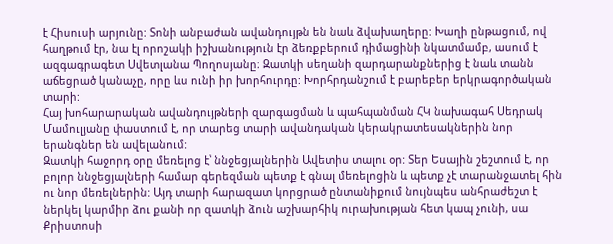է Հիսուսի արյունը: Տոնի անբաժան ավանդույթն են նաև ձվախաղերը: Խաղի ընթացում, ով հաղթում էր, նա էլ որոշակի իշխանություն էր ձեռքբերում դիմացինի նկատմամբ, ասում է ազգագրագետ Սվետլանա Պողոսյանը։ Զատկի սեղանի զարդարանքներից է նաև տանն աճեցրած կանաչը, որը ևս ունի իր խորհուրդը: Խորհրդանշում է բարեբեր երկրագործական տարի:
Հայ խոհարարական ավանդույթների զարգացման և պահպանման ՀԿ նախագահ Սեդրակ Մամուլյանը փաստում է, որ տարեց տարի ավանդական կերակրատեսակներին նոր երանգներ են ավելանում:
Զատկի հաջորդ օրը մեռելոց է՝ ննջեցյալներին Ավետիս տալու օր: Տեր Եսային շեշտում է, որ բոլոր ննջեցյալների համար գերեզման պետք է գնալ մեռելոցին և պետք չէ տարանջատել հին ու նոր մեռելներին: Այդ տարի հարազատ կորցրած ընտանիքում նույնպես անհրաժեշտ է ներկել կարմիր ձու քանի որ զատկի ձուն աշխարհիկ ուրախության հետ կապ չունի, սա Քրիստոսի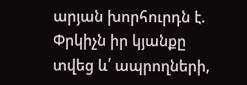արյան խորհուրդն է. Փրկիչն իր կյանքը տվեց և՛ ապրողների,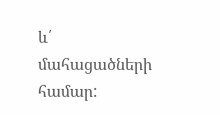և՛ մահացածների համար: